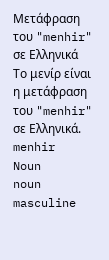Μετάφραση του "menhir" σε Ελληνικά
Το μενίρ είναι η μετάφραση του "menhir" σε Ελληνικά.
menhir
Noun
noun
masculine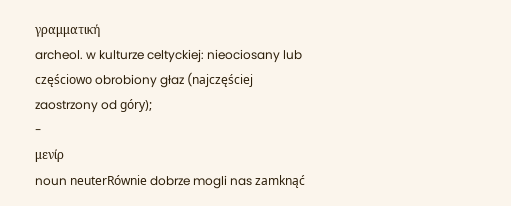γραμματική
archeol. w kulturze celtyckiej: nieociosany lub częściowo obrobiony głaz (najczęściej zaostrzony od góry);
-
μενίρ
noun neuterRównie dobrze mogli nas zamknąć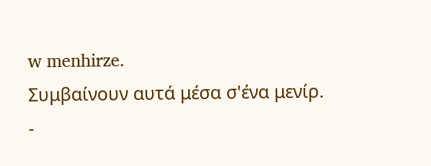w menhirze.
Συμβαίνουν αυτά μέσα σ'ένα μενίρ.
-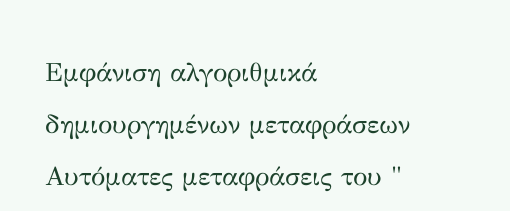Εμφάνιση αλγοριθμικά δημιουργημένων μεταφράσεων
Αυτόματες μεταφράσεις του "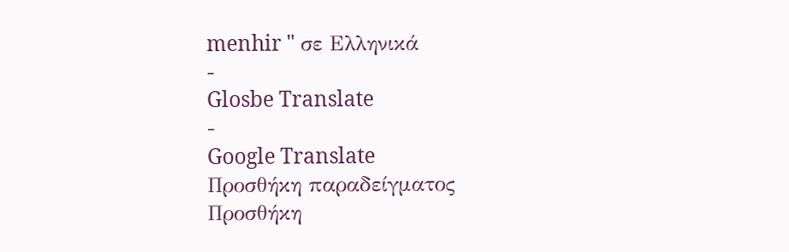menhir " σε Ελληνικά
-
Glosbe Translate
-
Google Translate
Προσθήκη παραδείγματος
Προσθήκη